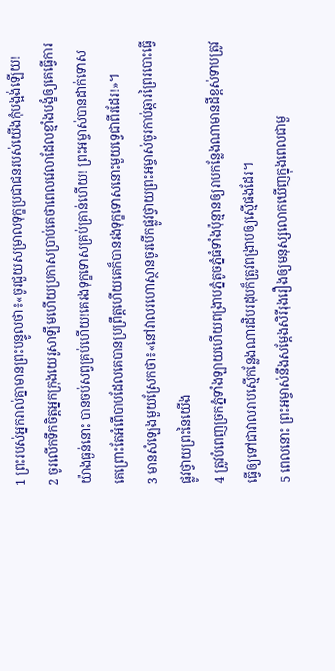1 ព្រះរបស់អ្នករាល់គ្នាមានព្រះបន្ទូលថា៖«ចូរជួយសម្រាលទុក្ខប្រជាជនរបស់យើងកុំបង្អង់ឡើយ!
2 ចូរលើកទឹកចិត្តអ្នកក្រុងយេរូសាឡឹមហើយប្រកាសប្រាប់គេថាពេលវេលាដែលខ្មាំងបង្ខំឲ្យគេធ្វើការយ៉ាងធ្ងន់នោះ បានចប់សព្វគ្រប់ហើយ!គេរងទុក្ខទោសគ្រប់គ្រាន់ហើយ! ព្រះអម្ចាស់បានដាក់ទោសគេព្រោះតែអំពើបាបដែលគេបានប្រព្រឹត្តហើយគេក៏បានរងទុក្ខទោសនោះមួយទ្វេជាពីរដែរ!»។
3 មានសំឡេងមួយស្រែកថា៖«នៅវាលរហោស្ថានចូរបើកផ្លូវថ្វាយព្រះអម្ចាស់ចូរកាប់ឆ្ការព្រៃរបោះធ្វើផ្លូវថ្វាយព្រះនៃយើង
4 ត្រូវបំពេញច្រកភ្នំទាំងឡាយហើយពង្រាបភ្នំតូចភ្នំធំទាំងប៉ុន្មានឲ្យរាបកន្លែងណាមានដីខ្ពស់ទាបត្រូវធ្វើឲ្យទៅជាវាលរាបស្មើកន្លែងណារដិបរដុបក៏ត្រូវពង្រាបឲ្យស្មើផងដែរ។
5 ពេលនោះ ព្រះអម្ចាស់នឹងសម្តែងសិរីរុងរឿងឲ្យមនុស្សលោកឃើញក្នុងពេលជាមួ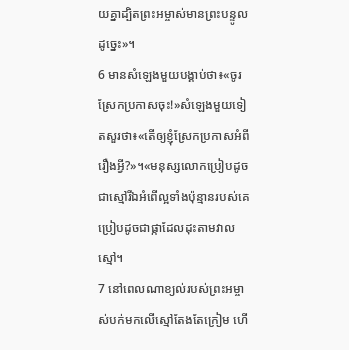យគ្នាដ្បិតព្រះអម្ចាស់មានព្រះបន្ទូលដូច្នេះ»។
6 មានសំឡេងមួយបង្គាប់ថា៖«ចូរស្រែកប្រកាសចុះ!»សំឡេងមួយទៀតសួរថា៖«តើឲ្យខ្ញុំស្រែកប្រកាសអំពីរឿងអ្វី?»។«មនុស្សលោកប្រៀបដូចជាស្មៅរីឯអំពើល្អទាំងប៉ុន្មានរបស់គេប្រៀបដូចជាផ្កាដែលដុះតាមវាលស្មៅ។
7 នៅពេលណាខ្យល់របស់ព្រះអម្ចាស់បក់មកលើស្មៅតែងតែក្រៀម ហើ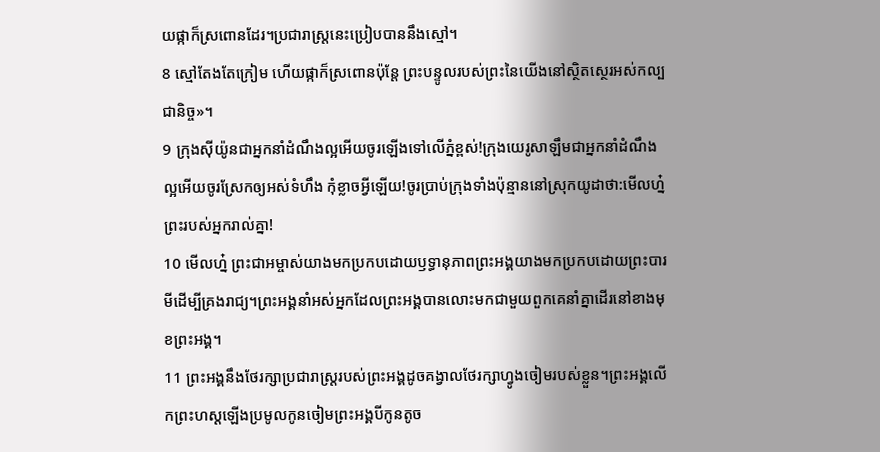យផ្កាក៏ស្រពោនដែរ។ប្រជារាស្ត្រនេះប្រៀបបាននឹងស្មៅ។
8 ស្មៅតែងតែក្រៀម ហើយផ្កាក៏ស្រពោនប៉ុន្តែ ព្រះបន្ទូលរបស់ព្រះនៃយើងនៅស្ថិតស្ថេរអស់កល្បជានិច្ច»។
9 ក្រុងស៊ីយ៉ូនជាអ្នកនាំដំណឹងល្អអើយចូរឡើងទៅលើភ្នំខ្ពស់!ក្រុងយេរូសាឡឹមជាអ្នកនាំដំណឹងល្អអើយចូរស្រែកឲ្យអស់ទំហឹង កុំខ្លាចអ្វីឡើយ!ចូរប្រាប់ក្រុងទាំងប៉ុន្មាននៅស្រុកយូដាថា:មើលហ្ន៎ ព្រះរបស់អ្នករាល់គ្នា!
10 មើលហ្ន៎ ព្រះជាអម្ចាស់យាងមកប្រកបដោយឫទ្ធានុភាពព្រះអង្គយាងមកប្រកបដោយព្រះបារមីដើម្បីគ្រងរាជ្យ។ព្រះអង្គនាំអស់អ្នកដែលព្រះអង្គបានលោះមកជាមួយពួកគេនាំគ្នាដើរនៅខាងមុខព្រះអង្គ។
11 ព្រះអង្គនឹងថែរក្សាប្រជារាស្ត្ររបស់ព្រះអង្គដូចគង្វាលថែរក្សាហ្វូងចៀមរបស់ខ្លួន។ព្រះអង្គលើកព្រះហស្ដឡើងប្រមូលកូនចៀមព្រះអង្គបីកូនតូច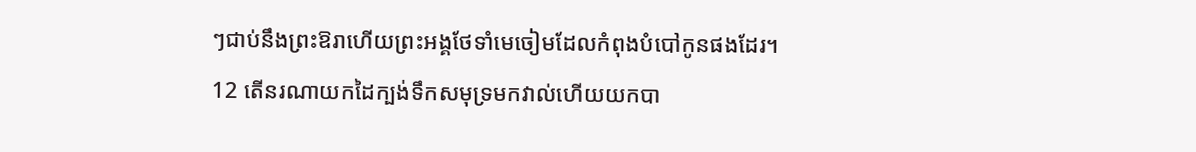ៗជាប់នឹងព្រះឱរាហើយព្រះអង្គថែទាំមេចៀមដែលកំពុងបំបៅកូនផងដែរ។
12 តើនរណាយកដៃក្បង់ទឹកសមុទ្រមកវាល់ហើយយកបា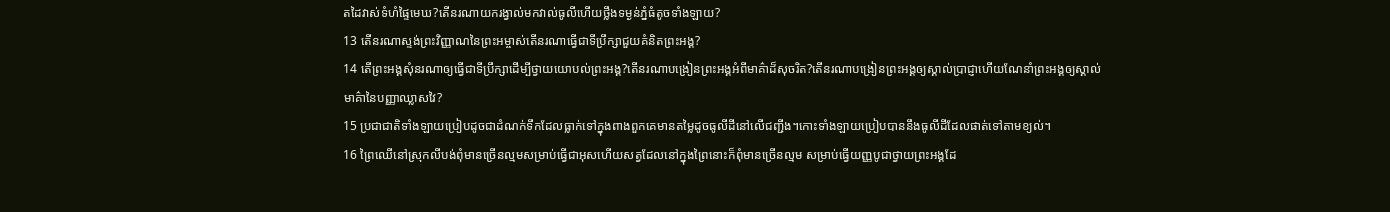តដៃវាស់ទំហំផ្ទៃមេឃ?តើនរណាយករង្វាល់មកវាល់ធូលីហើយថ្លឹងទម្ងន់ភ្នំធំតូចទាំងឡាយ?
13 តើនរណាស្ទង់ព្រះវិញ្ញាណនៃព្រះអម្ចាស់តើនរណាធ្វើជាទីប្រឹក្សាជួយគំនិតព្រះអង្គ?
14 តើព្រះអង្គសុំនរណាឲ្យធ្វើជាទីប្រឹក្សាដើម្បីថ្វាយយោបល់ព្រះអង្គ?តើនរណាបង្រៀនព្រះអង្គអំពីមាគ៌ាដ៏សុចរិត?តើនរណាបង្រៀនព្រះអង្គឲ្យស្គាល់ប្រាជ្ញាហើយណែនាំព្រះអង្គឲ្យស្គាល់មាគ៌ានៃបញ្ញាឈ្លាសវៃ?
15 ប្រជាជាតិទាំងឡាយប្រៀបដូចជាដំណក់ទឹកដែលធ្លាក់ទៅក្នុងពាងពួកគេមានតម្លៃដូចធូលីដីនៅលើជញ្ជីង។កោះទាំងឡាយប្រៀបបាននឹងធូលីដីដែលផាត់ទៅតាមខ្យល់។
16 ព្រៃឈើនៅស្រុកលីបង់ពុំមានច្រើនល្មមសម្រាប់ធ្វើជាអុសហើយសត្វដែលនៅក្នុងព្រៃនោះក៏ពុំមានច្រើនល្មម សម្រាប់ធ្វើយញ្ញបូជាថ្វាយព្រះអង្គដែ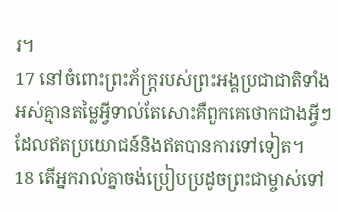រ។
17 នៅចំពោះព្រះភ័ក្ត្ររបស់ព្រះអង្គប្រជាជាតិទាំងអស់គ្មានតម្លៃអ្វីទាល់តែសោះគឺពួកគេថោកជាងអ្វីៗដែលឥតប្រយោជន៍និងឥតបានការទៅទៀត។
18 តើអ្នករាល់គ្នាចង់ប្រៀបប្រដូចព្រះជាម្ចាស់ទៅ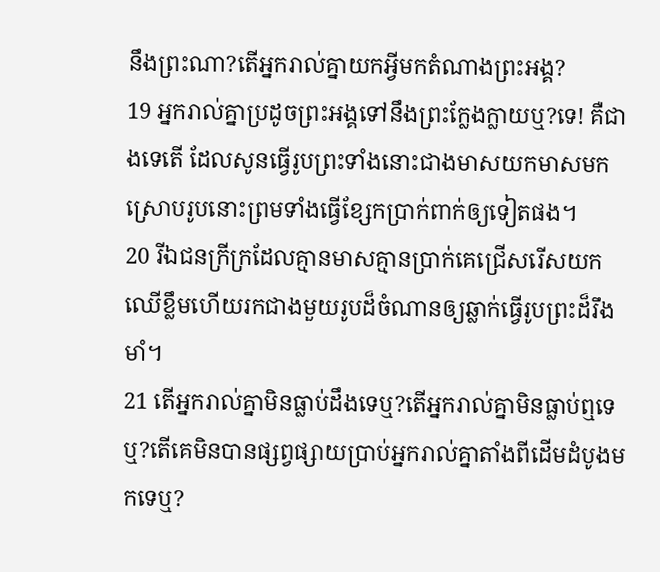នឹងព្រះណា?តើអ្នករាល់គ្នាយកអ្វីមកតំណាងព្រះអង្គ?
19 អ្នករាល់គ្នាប្រដូចព្រះអង្គទៅនឹងព្រះក្លែងក្លាយឬ?ទេ! គឺជាងទេតើ ដែលសូនធ្វើរូបព្រះទាំងនោះជាងមាសយកមាសមកស្រោបរូបនោះព្រមទាំងធ្វើខ្សែកប្រាក់ពាក់ឲ្យទៀតផង។
20 រីឯជនក្រីក្រដែលគ្មានមាសគ្មានប្រាក់គេជ្រើសរើសយកឈើខ្លឹមហើយរកជាងមួយរូបដ៏ចំណានឲ្យឆ្លាក់ធ្វើរូបព្រះដ៏រឹងមាំ។
21 តើអ្នករាល់គ្នាមិនធ្លាប់ដឹងទេឬ?តើអ្នករាល់គ្នាមិនធ្លាប់ឮទេឬ?តើគេមិនបានផ្សព្វផ្សាយប្រាប់អ្នករាល់គ្នាតាំងពីដើមដំបូងមកទេឬ?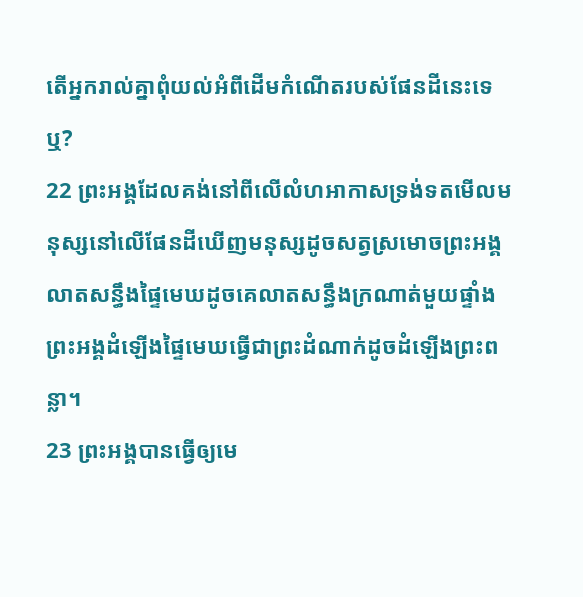តើអ្នករាល់គ្នាពុំយល់អំពីដើមកំណើតរបស់ផែនដីនេះទេឬ?
22 ព្រះអង្គដែលគង់នៅពីលើលំហអាកាសទ្រង់ទតមើលមនុស្សនៅលើផែនដីឃើញមនុស្សដូចសត្វស្រមោចព្រះអង្គលាតសន្ធឹងផ្ទៃមេឃដូចគេលាតសន្ធឹងក្រណាត់មួយផ្ទាំងព្រះអង្គដំឡើងផ្ទៃមេឃធ្វើជាព្រះដំណាក់ដូចដំឡើងព្រះពន្លា។
23 ព្រះអង្គបានធ្វើឲ្យមេ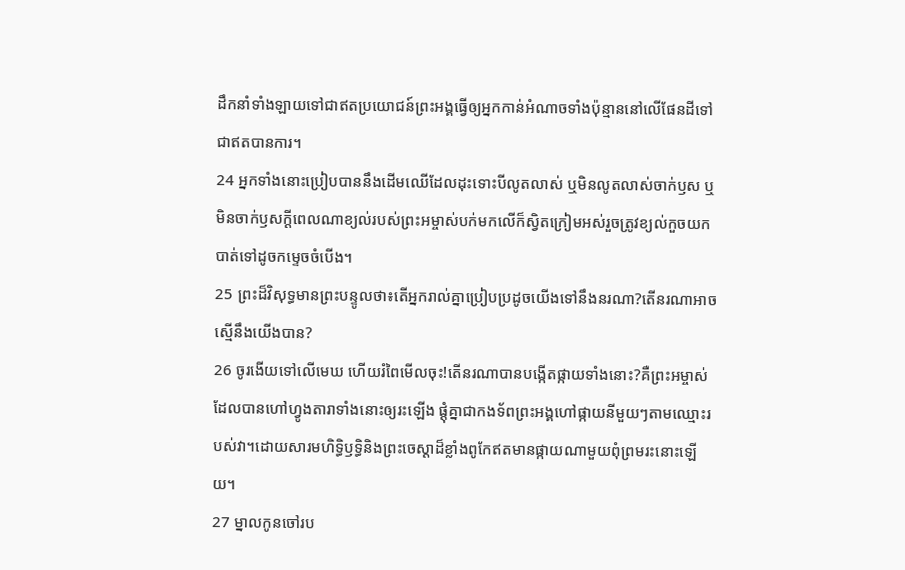ដឹកនាំទាំងឡាយទៅជាឥតប្រយោជន៍ព្រះអង្គធ្វើឲ្យអ្នកកាន់អំណាចទាំងប៉ុន្មាននៅលើផែនដីទៅជាឥតបានការ។
24 អ្នកទាំងនោះប្រៀបបាននឹងដើមឈើដែលដុះទោះបីលូតលាស់ ឬមិនលូតលាស់ចាក់ឫស ឬមិនចាក់ឫសក្ដីពេលណាខ្យល់របស់ព្រះអម្ចាស់បក់មកលើក៏ស្វិតក្រៀមអស់រួចត្រូវខ្យល់កួចយកបាត់ទៅដូចកម្ទេចចំបើង។
25 ព្រះដ៏វិសុទ្ធមានព្រះបន្ទូលថា៖តើអ្នករាល់គ្នាប្រៀបប្រដូចយើងទៅនឹងនរណា?តើនរណាអាចស្មើនឹងយើងបាន?
26 ចូរងើយទៅលើមេឃ ហើយរំពៃមើលចុះ!តើនរណាបានបង្កើតផ្កាយទាំងនោះ?គឺព្រះអម្ចាស់ដែលបានហៅហ្វូងតារាទាំងនោះឲ្យរះឡើង ផ្ដុំគ្នាជាកងទ័ពព្រះអង្គហៅផ្កាយនីមួយៗតាមឈ្មោះរបស់វា។ដោយសារមហិទ្ធិឫទ្ធិនិងព្រះចេស្ដាដ៏ខ្លាំងពូកែឥតមានផ្កាយណាមួយពុំព្រមរះនោះឡើយ។
27 ម្នាលកូនចៅរប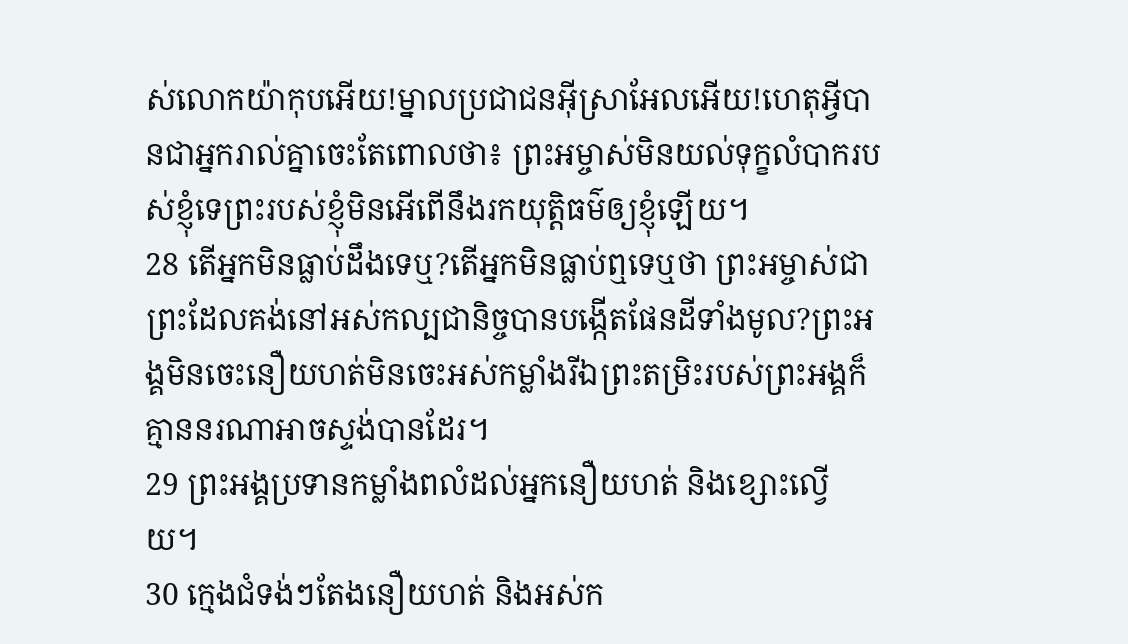ស់លោកយ៉ាកុបអើយ!ម្នាលប្រជាជនអ៊ីស្រាអែលអើយ!ហេតុអ្វីបានជាអ្នករាល់គ្នាចេះតែពោលថា៖ ព្រះអម្ចាស់មិនយល់ទុក្ខលំបាករបស់ខ្ញុំទេព្រះរបស់ខ្ញុំមិនអើពើនឹងរកយុត្តិធម៌ឲ្យខ្ញុំឡើយ។
28 តើអ្នកមិនធ្លាប់ដឹងទេឬ?តើអ្នកមិនធ្លាប់ឮទេឬថា ព្រះអម្ចាស់ជាព្រះដែលគង់នៅអស់កល្បជានិច្ចបានបង្កើតផែនដីទាំងមូល?ព្រះអង្គមិនចេះនឿយហត់មិនចេះអស់កម្លាំងរីឯព្រះតម្រិះរបស់ព្រះអង្គក៏គ្មាននរណាអាចស្ទង់បានដែរ។
29 ព្រះអង្គប្រទានកម្លាំងពលំដល់អ្នកនឿយហត់ និងខ្សោះល្វើយ។
30 ក្មេងជំទង់ៗតែងនឿយហត់ និងអស់ក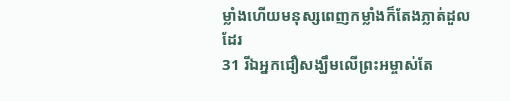ម្លាំងហើយមនុស្សពេញកម្លាំងក៏តែងភ្លាត់ដួលដែរ
31 រីឯអ្នកជឿសង្ឃឹមលើព្រះអម្ចាស់តែ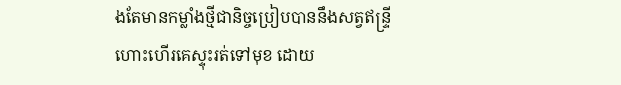ងតែមានកម្លាំងថ្មីជានិច្ចប្រៀបបាននឹងសត្វឥន្ទ្រីហោះហើរគេស្ទុះរត់ទៅមុខ ដោយ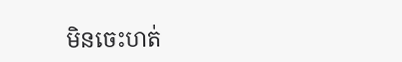មិនចេះហត់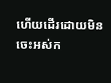ហើយដើរដោយមិនចេះអស់ក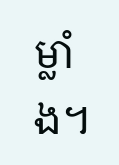ម្លាំង។